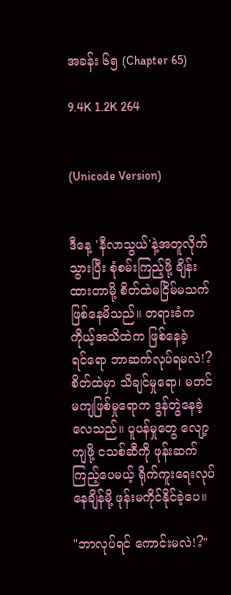အခန်း ၆၅ (Chapter 65)

9.4K 1.2K 264


(Unicode Version)


ဒီနေ့ 'နီလာသွယ်'နဲ့အတူလိုက်သွားပြီး စုံစမ်းကြည့်ဖို့ ချိန်းထားတာမို့ စိတ်ထဲမငြိမ်မသက်ဖြစ်နေမိသည်။ တရားခံက ကိုယ့်အသိထဲက ဖြစ်နေခဲ့ရင်‌ရော ဘာဆက်လုပ်ရမလဲ!? စိတ်ထဲမှာ သိချင်မှုရော၊ မတင်မကျဖြစ်မှုရောက ဒွန်တွဲနေခဲ့လေသည်။ ပူပန်မှုတွေ လျော့ကျဖို့ ငသစ်ဆီကို ဖုန်းဆက်ကြည့်ပေမယ့် ရိုက်ကူးရေးလုပ်နေချိန်မို့ ဖုန်းမကိုင်နိုင်ခဲ့ပေ။

"ဘာလုပ်ရင် ကောင်းမလဲ!?"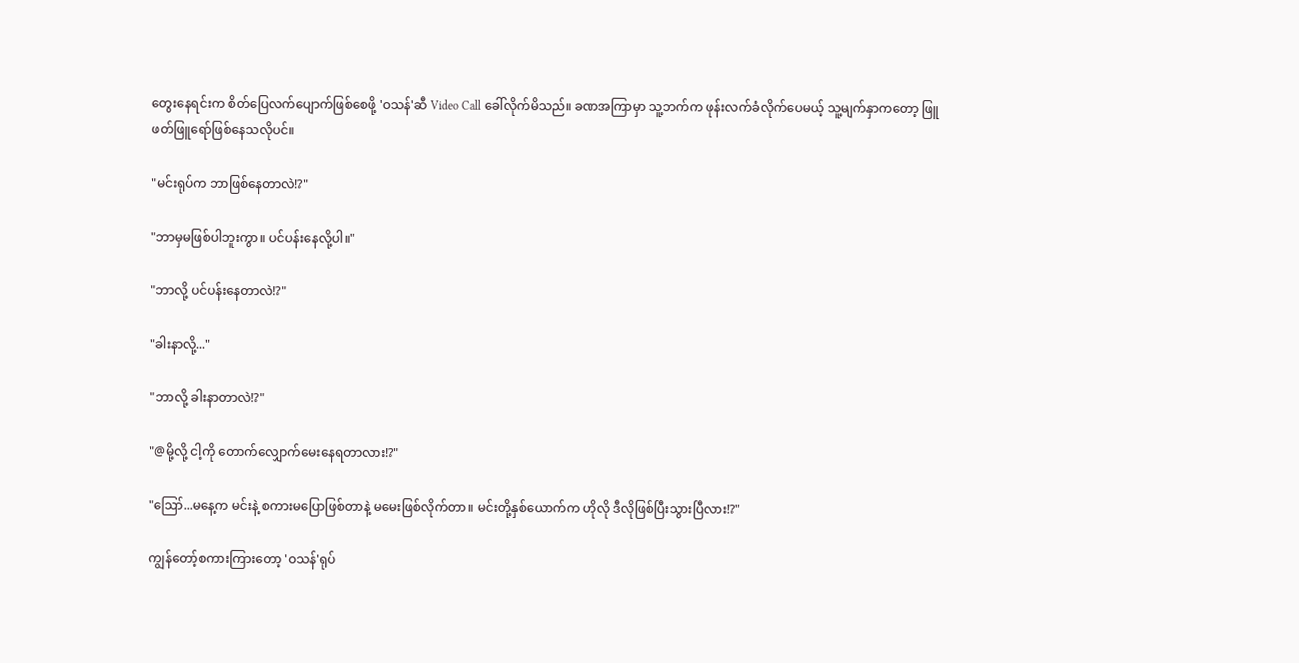တွေးနေရင်းက စိတ်ပြေလက်ပျောက်ဖြစ်စေဖို့ 'ဝသန်'ဆီ Video Call ခေါ်လိုက်မိသည်။ ခဏအကြာမှာ သူ့ဘက်က ဖုန်းလက်ခံလိုက်ပေမယ့် သူ့မျက်နှာကတော့ ဖြူဖတ်ဖြူရော်ဖြစ်နေသလိုပင်။

"မင်းရုပ်က ဘာဖြစ်နေတာလဲ!?"

"ဘာမှမဖြစ်ပါဘူးကွာ။ ပင်ပန်းနေလို့ပါ။"

"ဘာလို့ ပင်ပန်းနေတာလဲ!?"

"ခါးနာလို့..."

"ဘာလို့ ခါးနာတာလဲ!?"

"@မို့လို့ ငါ့ကို တောက်လျှောက်မေးနေရတာလား!?"

"ဪ...မနေ့က မင်းနဲ့ စကားမပြောဖြစ်တာနဲ့ မမေးဖြစ်လိုက်တာ။ မင်းတို့နှစ်ယောက်က ဟိုလို ဒီလိုဖြစ်ပြီးသွားပြီလား!?"

ကျွန်တော့်စကားကြားတော့ 'ဝသန်'ရုပ်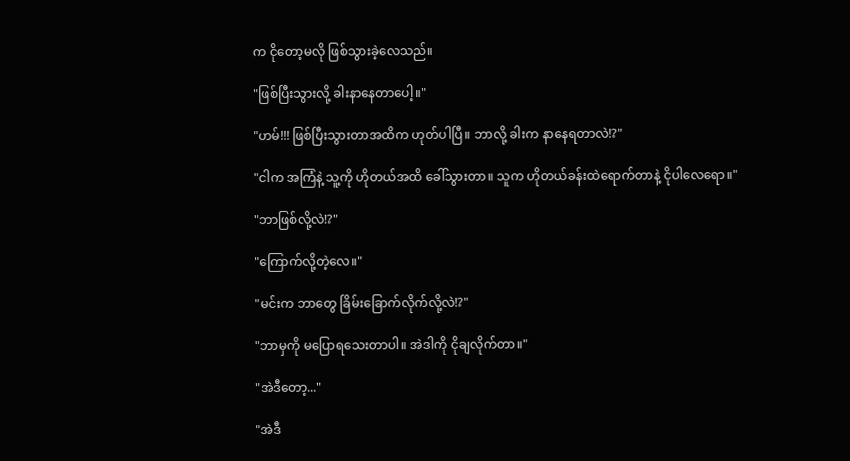က ငိုတော့မလို ဖြစ်သွားခဲ့လေသည်။

"ဖြစ်ပြီးသွားလို့ ခါးနာနေတာပေါ့။"

"ဟမ်!!! ဖြစ်ပြီးသွားတာအထိက ဟုတ်ပါပြီ။ ဘာလို့ ခါးက နာနေရတာလဲ!?"

"ငါက အကြံနဲ့ သူ့ကို ဟိုတယ်အထိ ခေါ်သွားတာ။ သူက ဟိုတယ်ခန်းထဲရောက်တာနဲ့ ငိုပါလေရော။"

"ဘာဖြစ်လို့လဲ!?"

"ကြောက်လို့တဲ့လေ။"

"မင်းက ဘာတွေ ခြိမ်းခြောက်လိုက်လို့လဲ!?"

"ဘာမှကို မပြောရသေးတာပါ။ အဲဒါကို ငိုချလိုက်တာ။"

"အဲဒီတော့..."

"အဲဒီ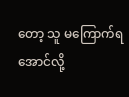တော့ သူ မကြောက်ရအောင်လို့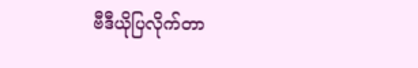ဗီဒီယိုပြလိုက်တာ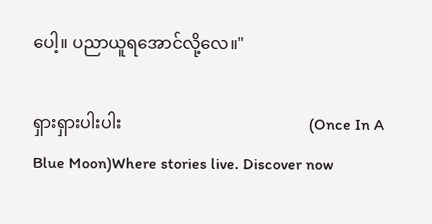ပေါ့။ ပညာယူရအောင်လို့လေ။"

ရှားရှားပါးပါး                                             (Once In A Blue Moon)Where stories live. Discover now